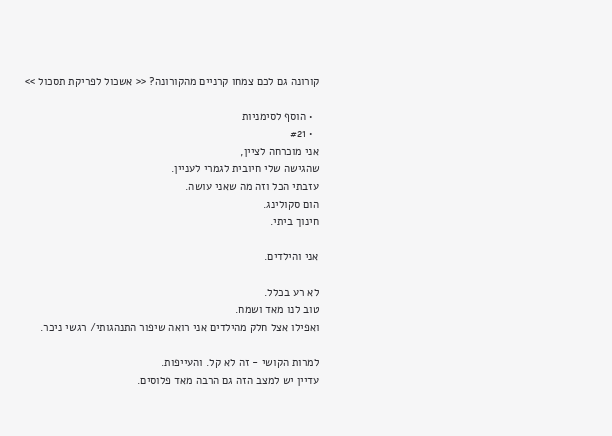קורונה גם לכם צמחו קרניים מהקורונה? << אשכול לפריקת תסכול >>

  • הוסף לסימניות
  • #21
אני מוכרחה לציין,
שהגישה שלי חיובית לגמרי לעניין.
עזבתי הכל וזה מה שאני עושה.
הום סקולינג.
חינוך ביתי.

אני והילדים.

לא רע בכלל.
טוב לנו מאד ושמח.
ואפילו אצל חלק מהילדים אני רואה שיפור התנהגותי/ רגשי ניכר.

למרות הקושי - זה לא קל. והעייפות.
עדיין יש למצב הזה גם הרבה מאד פלוסים.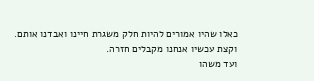כאלו שהיו אמורים להיות חלק משגרת חיינו ואבדנו אותם.
וקצת עכשיו אנחנו מקבלים חזרה.
ועד משהו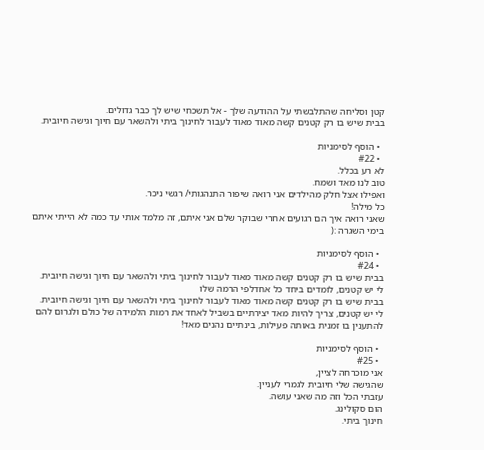קטן וסליחה שהתלבשתי על ההודעה שלך - אל תשכחי שיש לך כבר גדולים.
בבית שיש בו רק קטנים קשה מאוד מאוד לעבור לחינוך ביתי ולהשאר עם חיוך וגישה חיובית.

  • הוסף לסימניות
  • #22
לא רע בכלל.
טוב לנו מאד ושמח.
ואפילו אצל חלק מהילדים אני רואה שיפור התנהגותי/ רגשי ניכר.
כל מילה!
שאני רואה איך הם רגועים אחרי שבוקר שלם אני איתם, זה מלמד אותי עד כמה לא הייתי איתם בימי השגרה :(

  • הוסף לסימניות
  • #24
בבית שיש בו רק קטנים קשה מאוד מאוד לעבור לחינוך ביתי ולהשאר עם חיוך וגישה חיובית.
לי יש קטנים, לומדים ביחד כל אחדלפי הרמה שלו
בבית שיש בו רק קטנים קשה מאוד מאוד לעבור לחינוך ביתי ולהשאר עם חיוך וגישה חיובית.
לי יש קטנים, צריך להיות מאד יצירתיים בשביל לאחד את רמות הלמידה של כולם ולגרום להם להתענין בו זמנית באותה פעילות, בינתיים נהנים מאד!

  • הוסף לסימניות
  • #25
אני מוכרחה לציין,
שהגישה שלי חיובית לגמרי לעניין.
עזבתי הכל וזה מה שאני עושה.
הום סקולינג.
חינוך ביתי.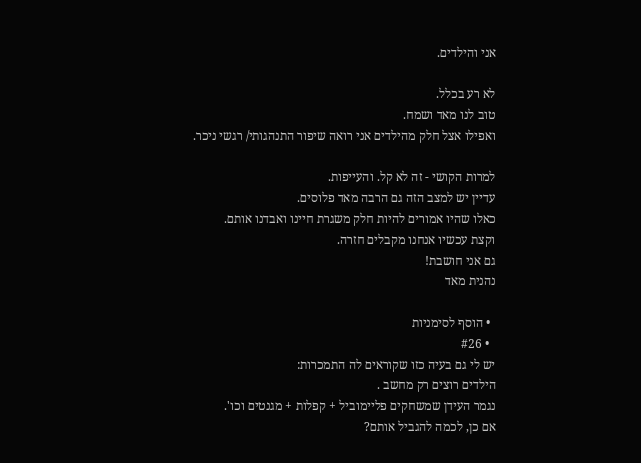אני והילדים.

לא רע בכלל.
טוב לנו מאד ושמח.
ואפילו אצל חלק מהילדים אני רואה שיפור התנהגותי/ רגשי ניכר.

למרות הקושי - זה לא קל. והעייפות.
עדיין יש למצב הזה גם הרבה מאד פלוסים.
כאלו שהיו אמורים להיות חלק משגרת חיינו ואבדנו אותם.
וקצת עכשיו אנחנו מקבלים חזרה.
גם אני חושבת!
נהנית מאד

  • הוסף לסימניות
  • #26
יש לי גם בעיה כזו שקוראים לה התמכרות:
הילדים רוצים רק מחשב .
נגמר העידן שמשחקים פליימוביל + קפלות + מגנטים וכו'.
אם כן, לכמה להגביל אותם?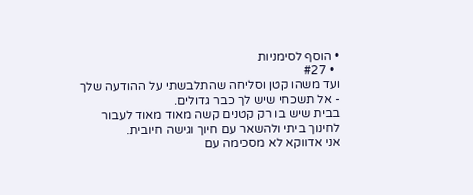• הוסף לסימניות
  • #27
ועד משהו קטן וסליחה שהתלבשתי על ההודעה שלך - אל תשכחי שיש לך כבר גדולים.
בבית שיש בו רק קטנים קשה מאוד מאוד לעבור לחינוך ביתי ולהשאר עם חיוך וגישה חיובית.
אני אדווקא לא מסכימה עם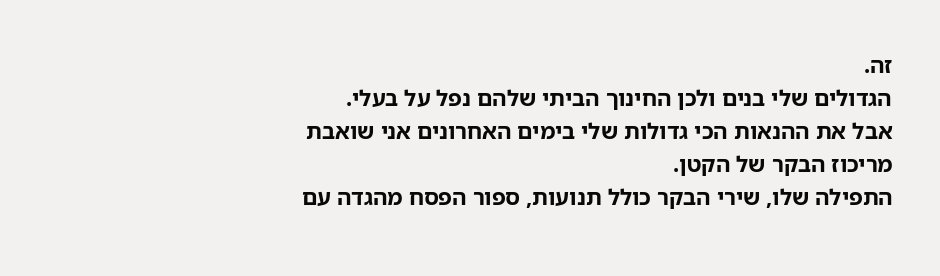זה.
הגדולים שלי בנים ולכן החינוך הביתי שלהם נפל על בעלי.
אבל את ההנאות הכי גדולות שלי בימים האחרונים אני שואבת מריכוז הבקר של הקטן.
התפילה שלו, שירי הבקר כולל תנועות, ספור הפסח מהגדה עם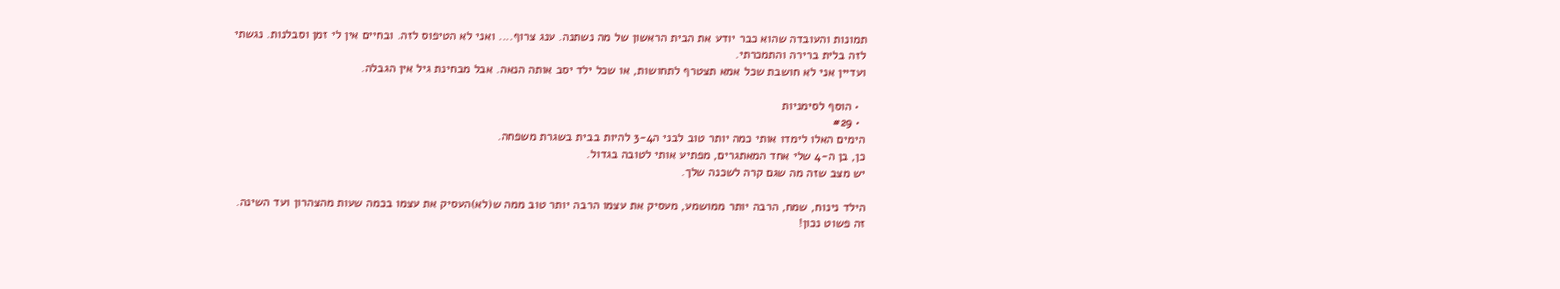תמונות והעובדה שהוא כבר יודע את הבית הראשון של מה נשתנה. ענג צרוף.... ואני לא הטיפוס לזה. ובחיים אין לי זמן וסבלנות. נגשתי לזה בלית ברירה והתמכרתי.
ועדיין אני לא חושבת שכל אמא תצטרף לתחושות, או שכל ילד יסב אותה הנאה. אבל מבחינת גיל אין הגבלה.

  • הוסף לסימניות
  • #29
הימים האלו לימדו אותי כמה יותר טוב לבני ה3-4 להיות בבית בשגרת משפחה.
כן, בן ה-4 שלי אחד המאתגרים, מפתיע אותי לטובה בגדול.
יש מצב שזה מה שגם קרה לשכנה שלך.

הילד נינוח, שמח, הרבה יותר ממושמע, מעסיק את עצמו הרבה יותר טוב ממה ש(לא)העסיק את עצמו בכמה שעות מהצהרון ועד השינה.
זה פשוט נכון!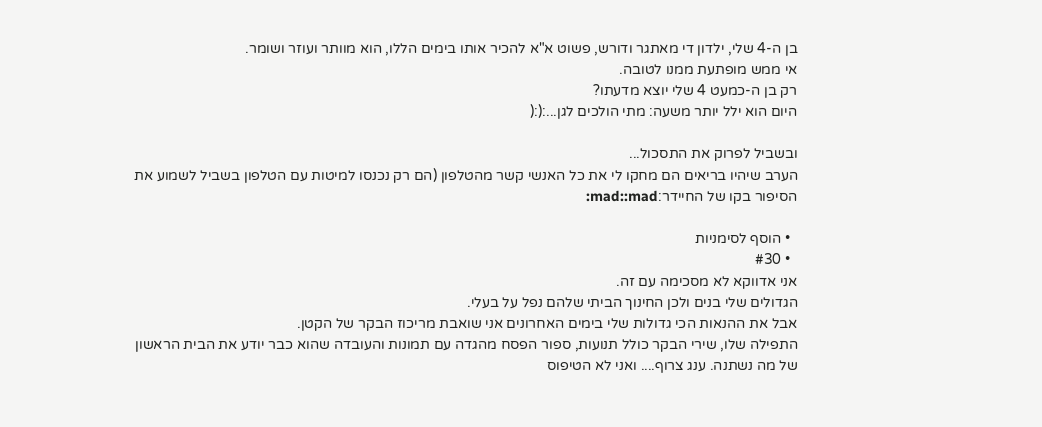בן ה-4 שלי, ילדון די מאתגר ודורש, פשוט א"א להכיר אותו בימים הללו, הוא מוותר ועוזר ושומר.
אי ממש מופתעת ממנו לטובה.
רק בן ה-כמעט 4 שלי יוצא מדעתו?
היום הוא ילל יותר משעה: מתי הולכים לגן...:(:(

ובשביל לפרוק את התסכול...
הערב שיהיו בריאים הם מחקו לי את כל האנשי קשר מהטלפון (הם רק נכנסו למיטות עם הטלפון בשביל לשמוע את הסיפור בקו של החיידר:mad::mad:

  • הוסף לסימניות
  • #30
אני אדווקא לא מסכימה עם זה.
הגדולים שלי בנים ולכן החינוך הביתי שלהם נפל על בעלי.
אבל את ההנאות הכי גדולות שלי בימים האחרונים אני שואבת מריכוז הבקר של הקטן.
התפילה שלו, שירי הבקר כולל תנועות, ספור הפסח מהגדה עם תמונות והעובדה שהוא כבר יודע את הבית הראשון של מה נשתנה. ענג צרוף.... ואני לא הטיפוס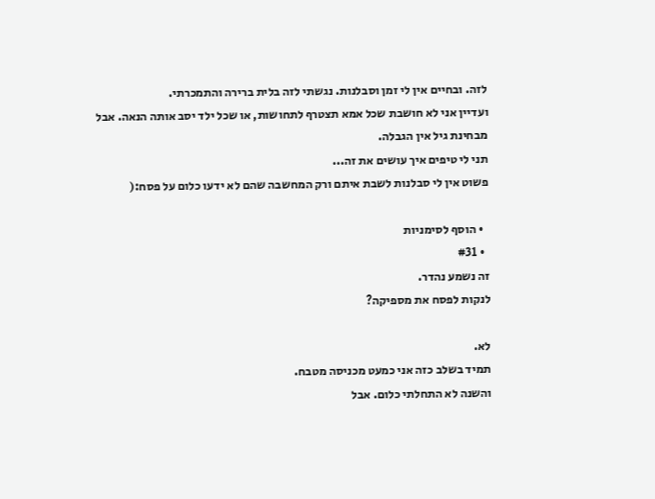לזה. ובחיים אין לי זמן וסבלנות. נגשתי לזה בלית ברירה והתמכרתי.
ועדיין אני לא חושבת שכל אמא תצטרף לתחושות, או שכל ילד יסב אותה הנאה. אבל מבחינת גיל אין הגבלה.
תני לי טיפים איך עושים את זה...
פשוט אין לי סבלנות לשבת איתם ורק המחשבה שהם לא ידעו כלום על פסח:(

  • הוסף לסימניות
  • #31
זה נשמע נהדר.
לנקות לפסח את מספיקה?

לא.
תמיד בשלב כזה אני כמעט מכניסה מטבח.
והשנה לא התחלתי כלום. אבל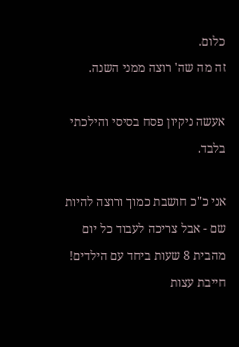כלום.
זה מה שה' רוצה ממני השנה.

אעשה ניקיון פסח בסיסי והילכתי בלבד.

אני כ"כ חושבת כמוך ורוצה להיות שם - אבל צריכה לעבוד כל יום מהבית 8 שעות ביחד עם הילדים!
חייבת עצות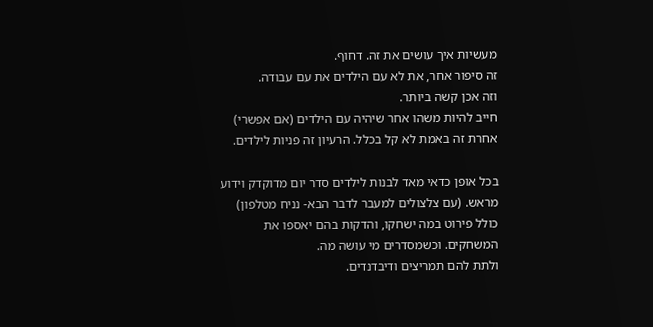מעשיות איך עושים את זה. דחוף.
זה סיפור אחר, את לא עם הילדים את עם עבודה.
וזה אכן קשה ביותר.
חייב להיות משהו אחר שיהיה עם הילדים (אם אפשרי) אחרת זה באמת לא קל בכלל. הרעיון זה פניות לילדים.

בכל אופן כדאי מאד לבנות לילדים סדר יום מדוקדק וידוע מראש. (עם צלצולים למעבר לדבר הבא- נניח מטלפון)
כולל פירוט במה ישחקו, והדקות בהם יאספו את המשחקים. וכשמסדרים מי עושה מה.
ולתת להם תמריצים ודיבדנדים.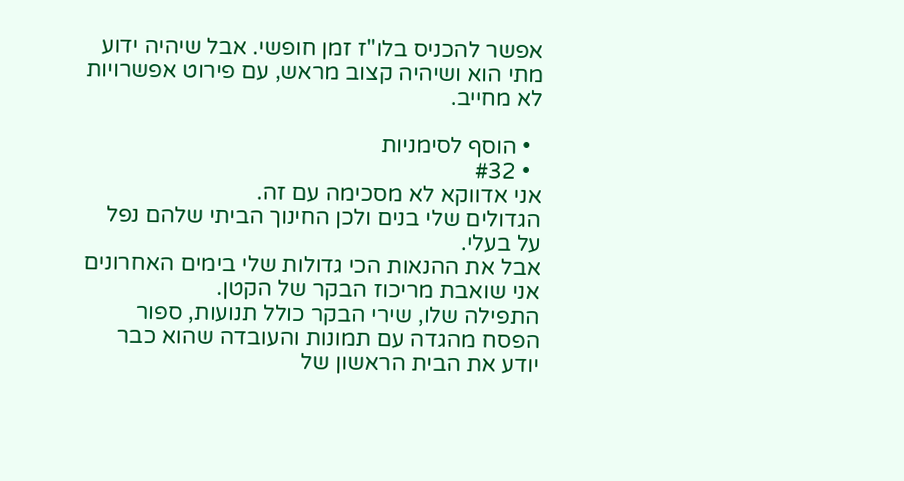אפשר להכניס בלו"ז זמן חופשי. אבל שיהיה ידוע מתי הוא ושיהיה קצוב מראש, עם פירוט אפשרויות לא מחייב.

  • הוסף לסימניות
  • #32
אני אדווקא לא מסכימה עם זה.
הגדולים שלי בנים ולכן החינוך הביתי שלהם נפל על בעלי.
אבל את ההנאות הכי גדולות שלי בימים האחרונים אני שואבת מריכוז הבקר של הקטן.
התפילה שלו, שירי הבקר כולל תנועות, ספור הפסח מהגדה עם תמונות והעובדה שהוא כבר יודע את הבית הראשון של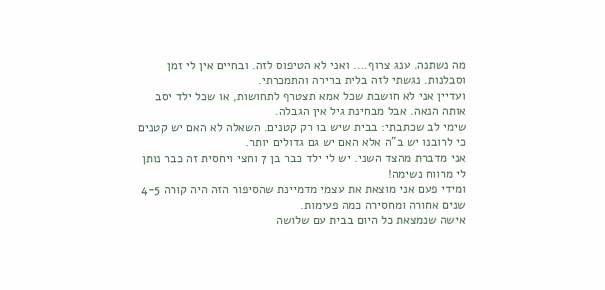מה נשתנה. ענג צרוף.... ואני לא הטיפוס לזה. ובחיים אין לי זמן וסבלנות. נגשתי לזה בלית ברירה והתמכרתי.
ועדיין אני לא חושבת שכל אמא תצטרף לתחושות, או שכל ילד יסב אותה הנאה. אבל מבחינת גיל אין הגבלה.
שימי לב שכתבתי: בבית שיש בו רק קטנים. השאלה לא האם יש קטנים כי לרובנו יש ב"ה אלא האם יש גם גדולים יותר.
אני מדברת מהצד השני. יש לי ילד כבר בן 7 וחצי ויחסית זה כבר נותן לי מרווח נשימה!
ומידי פעם אני מוצאת את עצמי מדמיינת שהסיפור הזה היה קורה 4-5 שנים אחורה ומחסירה כמה פעימות.
אישה שנמצאת כל היום בבית עם שלושה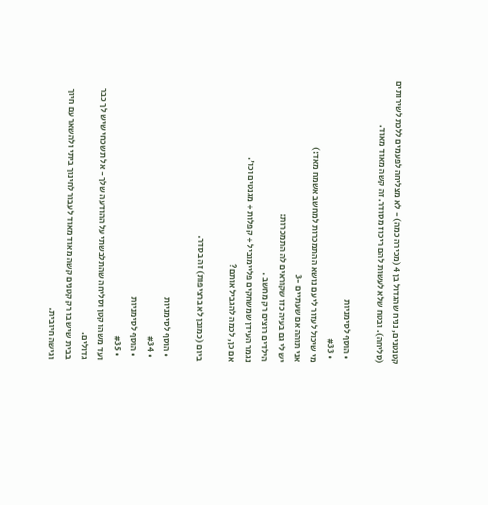קטנטנים, נניח שהגדול בן 4 (מכירה כמה) - לא מצליחה לפעמים ללכת לשירותים (סליחה). ובטח שלא לעשות להם ריכוז מסודר. זה קשה מאוד מאוד.

  • הוסף לסימניות
  • #33
מי שיכול לעזור לי עם נושא ההתמכרות למחשב אשמח מאד:)
אני תוהה אם שעתיים -3
יש לי גם בעיה כזו שקוראים לה התמכרות:
הילדים רוצים רק מחשב .
נגמר העידן שמשחקים פליימוביל + קפלות + מגנטים וכו'.
אם כן, לכמה להגביל אותם?

ביום (כמובן לא ברציפות) זה בסדר.

  • הוסף לסימניות
  • #34
  • הוסף לסימניות
  • #35
ועד משהו קטן וסליחה שהתלבשתי על ההודעה שלך - אל תשכחי שיש לך כבר גדולים.
בבית שיש בו רק קטנים קשה מאוד מאוד לעבור לחינוך ביתי ולהשאר עם חיוך וגישה חיובית.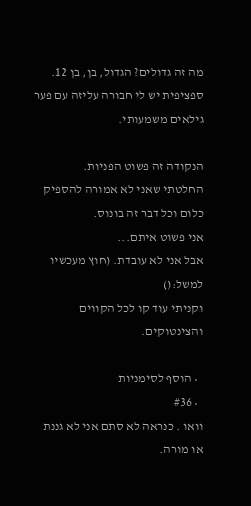מה זה גדולים? הגדול, בן, בן 12.
ספציפית יש לי חבורה עליזה עם פער גילאים משמעותי.

הנקודה זה פשוט הפניות.
החלטתי שאני לא אמורה להספיק כלום וכל דבר זה בונוס.
אני פשוט איתם...
אבל אני לא עובדת. (חוץ מעכשיו למשל:()
וקניתי עוד קו לכל הקווים והצינטוקים.

  • הוסף לסימניות
  • #36
וואו . כנראה לא סתם אני לא גננת או מורה.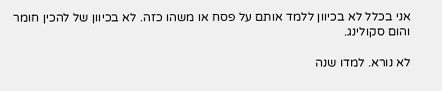אני בכלל לא בכיוון ללמד אותם על פסח או משהו כזה. לא בכיוון של להכין חומר והום סקולינג.

לא נורא. למדו שנה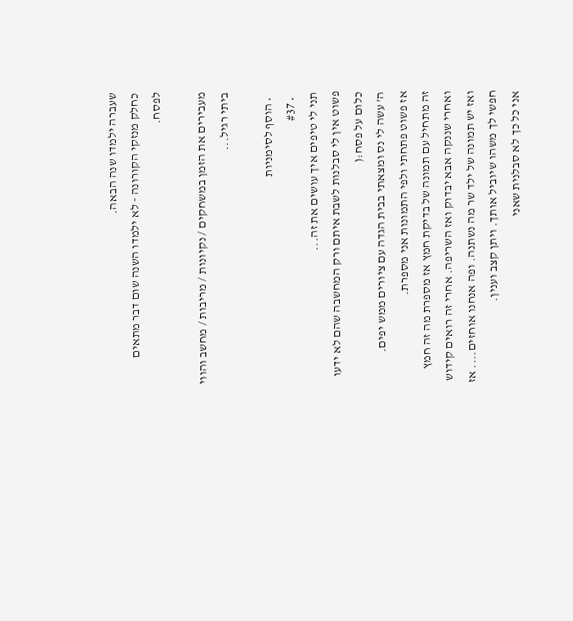שעברה ילמדו שנה הבאה.
כחלק מנזקי הקורונה - לא ילמדו השנה שום דבר מתאים לפסח.

מעבירים את הזמן במשחקים / נקיונות / מריבות / מחשב והווי ביתי רגיל...

  • הוסף לסימניות
  • #37
תני לי טיפים איך עושים את זה...
פשוט אין לי סבלנות לשבת איתם ורק המחשבה שהם לא ידעו כלום על פסח:(
ה' עשה לי נס ומצאתי בבית הגדה עם ציורים ממש יפים.
אז פשוט פתחתי ולפי התמונות אני מספרת.
זה מתחיל עם תמונה של בדיקת חמץ אז מספרת מה זה חמץ ואחרי שננקה אבא יבדוק ואז השריפה. אחרי זה רואים קידוש ואז יש תמונה של ילד שר מה נשתנה. ופה אנחנו אוחזים.... אז חפשי לך משהו שיוביל אותך. ויתן קצב וענין.
אני כל כך לא סבלנית שאני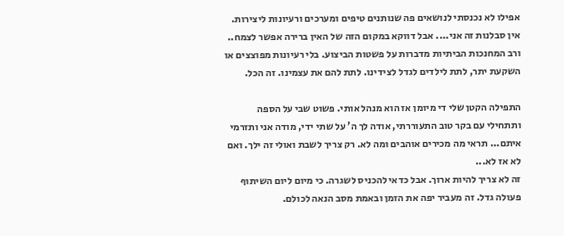אפילו לא נכנסתי לנושאים פה שנותנים טיפים ומערכים ורעיונות ליצירות. אין סבלנות זה אני.... אבל דווקא במקום הזה של האין ברירה אפשר לצמח.. ורב המחנכות הביתיות מדברות על פשטות הביצוע. בלי רעיונות מפוצצים או השקעת יתר, לתת לילדים לגדל לצידינו. לתת להם את עצמינו. זה הכל.

התפילה הקטן שלי די מיומן אז הוא מנהל אותי. פשוט שבי על הספה ותתחילי עם בקר טוב התעוררתי, אודה לך ה' על שתי ידי, מודה אני ותזרמי איתם... תראי מה מכירים אוהבים ומה לא. רק צריך לשבת ואולי זה ילך. ואם לא אז לא...
זה לא צריך להיות ארוך. אבל כדאי להכניס לשגרה. כי מיום ליום השיתוף פעולה גדל. זה מעביר יפה את הזמן ובאמת מסב הנאה לכולם.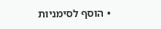• הוסף לסימניות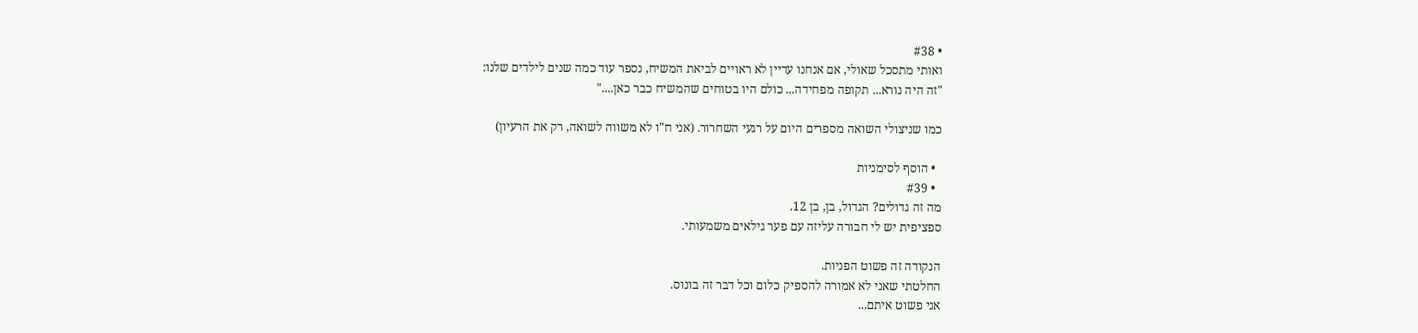• #38
ואותי מתסכל שאולי, אם אנחנו עדיין לא ראויים לביאת המשיח, נספר עוד כמה שנים לילדים שלנו:
"זה היה נורא... תקופה מפחידה... כולם היו בטוחים שהמשיח כבר כאן...."

כמו שניצולי השואה מספרים היום על רגעי השחרור. (אני ח"ו לא משווה לשואה, רק את הרעיון)

  • הוסף לסימניות
  • #39
מה זה גדולים? הגדול, בן, בן 12.
ספציפית יש לי חבורה עליזה עם פער גילאים משמעותי.

הנקודה זה פשוט הפניות.
החלטתי שאני לא אמורה להספיק כלום וכל דבר זה בונוס.
אני פשוט איתם...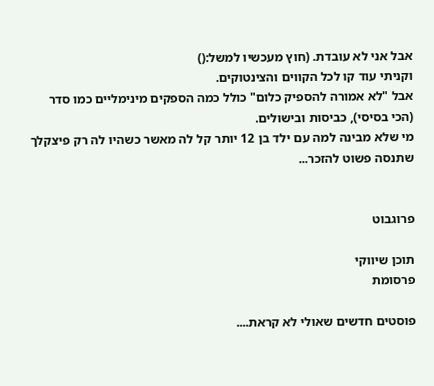אבל אני לא עובדת. (חוץ מעכשיו למשל:()
וקניתי עוד קו לכל הקווים והצינטוקים.
אבל "לא אמורה להספיק כלום" כולל כמה הספקים מינימליים כמו סדר (הכי בסיסי), כביסות ובישולים.
מי שלא מבינה למה עם ילד בן 12 יותר קל לה מאשר כשהיו לה רק פיצקלך שתנסה פשוט להזכר...


פרוגבוט

תוכן שיווקי
פרסומת

פוסטים חדשים שאולי לא קראת....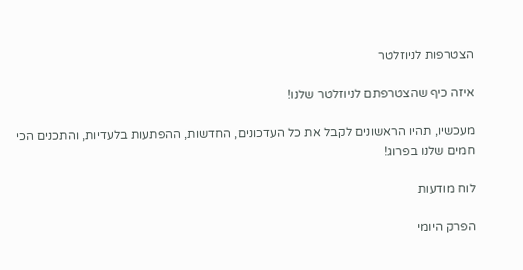הצטרפות לניוזלטר

איזה כיף שהצטרפתם לניוזלטר שלנו!

מעכשיו, תהיו הראשונים לקבל את כל העדכונים, החדשות, ההפתעות בלעדיות, והתכנים הכי חמים שלנו בפרוג!

לוח מודעות

הפרק היומי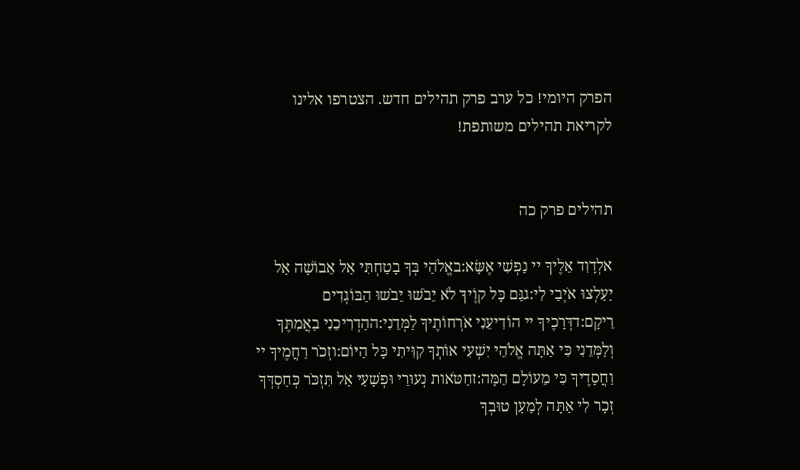הפרק היומי! כל ערב פרק תהילים חדש. הצטרפו אלינו לקריאת תהילים משותפת!


תהילים פרק כה

אלְדָוִד אֵלֶיךָ יי נַפְשִׁי אֶשָּׂא:באֱלֹהַי בְּךָ בָטַחְתִּי אַל אֵבוֹשָׁה אַל יַעַלְצוּ אֹיְבַי לִי:גגַּם כָּל קוֶֹיךָ לֹא יֵבֹשׁוּ יֵבֹשׁוּ הַבּוֹגְדִים רֵיקָם:דדְּרָכֶיךָ יי הוֹדִיעֵנִי אֹרְחוֹתֶיךָ לַמְּדֵנִי:ההַדְרִיכֵנִי בַאֲמִתֶּךָ וְלַמְּדֵנִי כִּי אַתָּה אֱלֹהֵי יִשְׁעִי אוֹתְךָ קִוִּיתִי כָּל הַיּוֹם:וזְכֹר רַחֲמֶיךָ יי וַחֲסָדֶיךָ כִּי מֵעוֹלָם הֵמָּה:זחַטֹּאות נְעוּרַי וּפְשָׁעַי אַל תִּזְכֹּר כְּחַסְדְּךָ זְכָר לִי אַתָּה לְמַעַן טוּבְךָ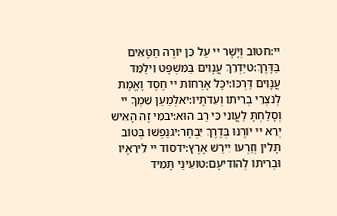יי:חטוֹב וְיָשָׁר יי עַל כֵּן יוֹרֶה חַטָּאִים בַּדָּרֶךְ:טיַדְרֵךְ עֲנָוִים בַּמִּשְׁפָּט וִילַמֵּד עֲנָוִים דַּרְכּוֹ:יכָּל אָרְחוֹת יי חֶסֶד וֶאֱמֶת לְנֹצְרֵי בְרִיתוֹ וְעֵדֹתָיו:יאלְמַעַן שִׁמְךָ יי וְסָלַחְתָּ לַעֲוֹנִי כִּי רַב הוּא:יבמִי זֶה הָאִישׁ יְרֵא יי יוֹרֶנּוּ בְּדֶרֶךְ יִבְחָר:יגנַפְשׁוֹ בְּטוֹב תָּלִין וְזַרְעוֹ יִירַשׁ אָרֶץ:ידסוֹד יי לִירֵאָיו וּבְרִיתוֹ לְהוֹדִיעָם:טועֵינַי תָּמִיד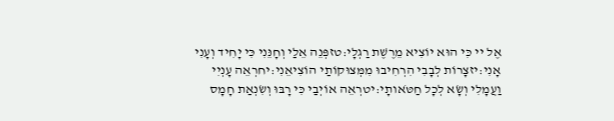אֶל יי כִּי הוּא יוֹצִיא מֵרֶשֶׁת רַגְלָי:טזפְּנֵה אֵלַי וְחָנֵּנִי כִּי יָחִיד וְעָנִי אָנִי:יזצָרוֹת לְבָבִי הִרְחִיבוּ מִמְּצוּקוֹתַי הוֹצִיאֵנִי:יחרְאֵה עָנְיִי וַעֲמָלִי וְשָׂא לְכָל חַטֹּאותָי:יטרְאֵה אוֹיְבַי כִּי רָבּוּ וְשִׂנְאַת חָמָס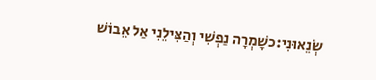שְׂנֵאוּנִי:כשָׁמְרָה נַפְשִׁי וְהַצִּילֵנִי אַל אֵבוֹשׁ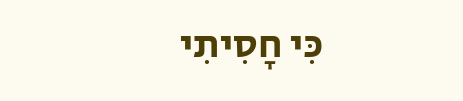כִּי חָסִיתִי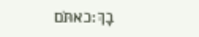בָךְ:כאתֹּם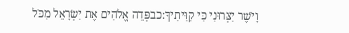וָיֹשֶׁר יִצְּרוּנִי כִּי קִוִּיתִיךָ:כבפְּדֵה אֱלֹהִים אֶת יִשְׂרָאֵל מִכֹּל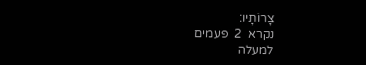צָרוֹתָיו:
נקרא  2  פעמים
למעלה